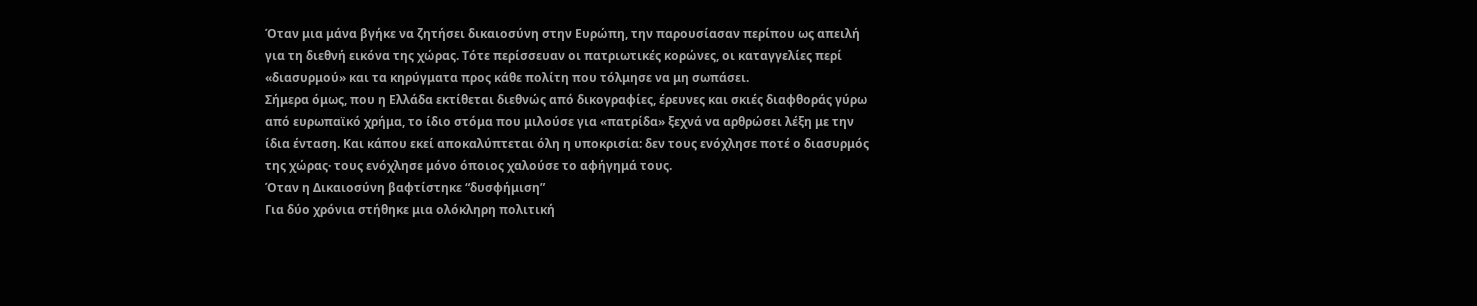Όταν μια μάνα βγήκε να ζητήσει δικαιοσύνη στην Ευρώπη, την παρουσίασαν περίπου ως απειλή για τη διεθνή εικόνα της χώρας. Τότε περίσσευαν οι πατριωτικές κορώνες, οι καταγγελίες περί «διασυρμού» και τα κηρύγματα προς κάθε πολίτη που τόλμησε να μη σωπάσει.
Σήμερα όμως, που η Ελλάδα εκτίθεται διεθνώς από δικογραφίες, έρευνες και σκιές διαφθοράς γύρω από ευρωπαϊκό χρήμα, το ίδιο στόμα που μιλούσε για «πατρίδα» ξεχνά να αρθρώσει λέξη με την ίδια ένταση. Και κάπου εκεί αποκαλύπτεται όλη η υποκρισία: δεν τους ενόχλησε ποτέ ο διασυρμός της χώρας· τους ενόχλησε μόνο όποιος χαλούσε το αφήγημά τους.
Όταν η Δικαιοσύνη βαφτίστηκε “δυσφήμιση”
Για δύο χρόνια στήθηκε μια ολόκληρη πολιτική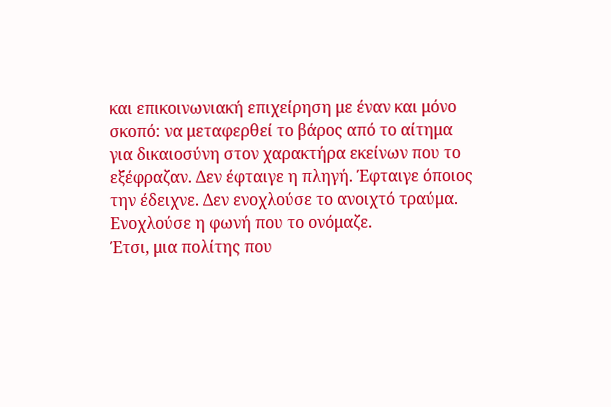και επικοινωνιακή επιχείρηση με έναν και μόνο σκοπό: να μεταφερθεί το βάρος από το αίτημα για δικαιοσύνη στον χαρακτήρα εκείνων που το εξέφραζαν. Δεν έφταιγε η πληγή. Έφταιγε όποιος την έδειχνε. Δεν ενοχλούσε το ανοιχτό τραύμα. Ενοχλούσε η φωνή που το ονόμαζε.
Έτσι, μια πολίτης που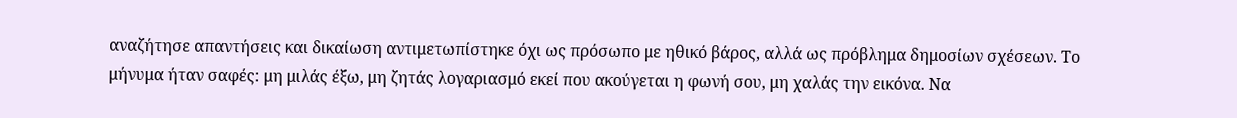αναζήτησε απαντήσεις και δικαίωση αντιμετωπίστηκε όχι ως πρόσωπο με ηθικό βάρος, αλλά ως πρόβλημα δημοσίων σχέσεων. Το μήνυμα ήταν σαφές: μη μιλάς έξω, μη ζητάς λογαριασμό εκεί που ακούγεται η φωνή σου, μη χαλάς την εικόνα. Να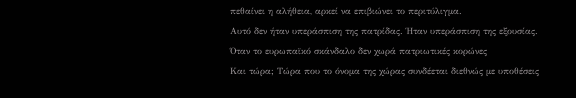πεθαίνει η αλήθεια, αρκεί να επιβιώνει το περιτύλιγμα.
Αυτό δεν ήταν υπεράσπιση της πατρίδας. Ήταν υπεράσπιση της εξουσίας.
Όταν το ευρωπαϊκό σκάνδαλο δεν χωρά πατριωτικές κορώνες
Και τώρα; Τώρα που το όνομα της χώρας συνδέεται διεθνώς με υποθέσεις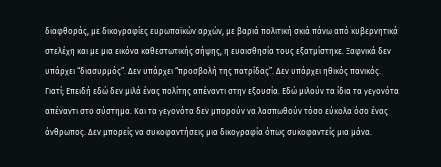διαφθοράς, με δικογραφίες ευρωπαϊκών αρχών, με βαριά πολιτική σκιά πάνω από κυβερνητικά στελέχη και με μια εικόνα καθεστωτικής σήψης, η ευαισθησία τους εξατμίστηκε. Ξαφνικά δεν υπάρχει “διασυρμός”. Δεν υπάρχει “προσβολή της πατρίδας”. Δεν υπάρχει ηθικός πανικός.
Γιατί; Επειδή εδώ δεν μιλά ένας πολίτης απέναντι στην εξουσία. Εδώ μιλούν τα ίδια τα γεγονότα απέναντι στο σύστημα. Και τα γεγονότα δεν μπορούν να λασπωθούν τόσο εύκολα όσο ένας άνθρωπος. Δεν μπορείς να συκοφαντήσεις μια δικογραφία όπως συκοφαντείς μια μάνα.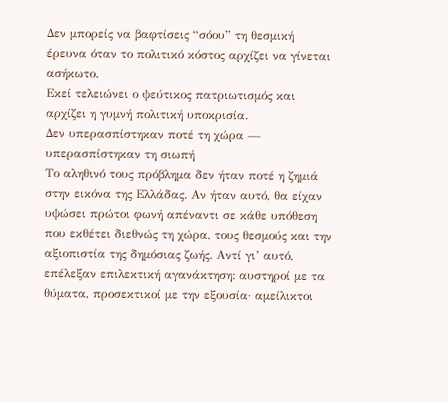Δεν μπορείς να βαφτίσεις “σόου” τη θεσμική έρευνα όταν το πολιτικό κόστος αρχίζει να γίνεται ασήκωτο.
Εκεί τελειώνει ο ψεύτικος πατριωτισμός και αρχίζει η γυμνή πολιτική υποκρισία.
Δεν υπερασπίστηκαν ποτέ τη χώρα — υπερασπίστηκαν τη σιωπή
Το αληθινό τους πρόβλημα δεν ήταν ποτέ η ζημιά στην εικόνα της Ελλάδας. Αν ήταν αυτό, θα είχαν υψώσει πρώτοι φωνή απέναντι σε κάθε υπόθεση που εκθέτει διεθνώς τη χώρα, τους θεσμούς και την αξιοπιστία της δημόσιας ζωής. Αντί γι’ αυτό, επέλεξαν επιλεκτική αγανάκτηση: αυστηροί με τα θύματα, προσεκτικοί με την εξουσία· αμείλικτοι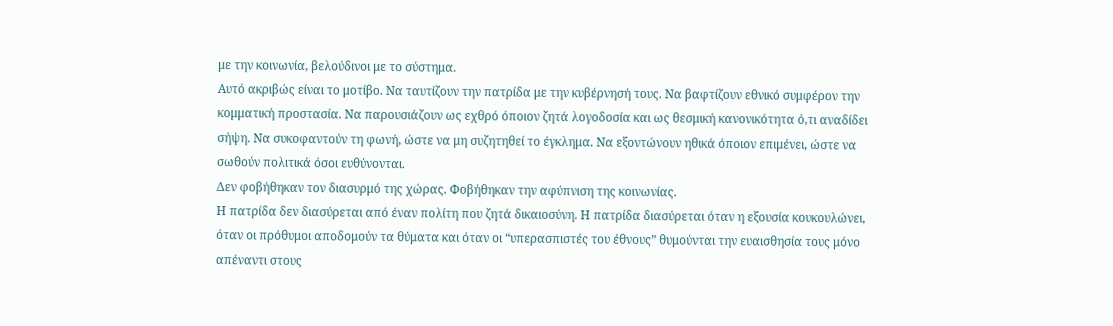με την κοινωνία, βελούδινοι με το σύστημα.
Αυτό ακριβώς είναι το μοτίβο. Να ταυτίζουν την πατρίδα με την κυβέρνησή τους. Να βαφτίζουν εθνικό συμφέρον την κομματική προστασία. Να παρουσιάζουν ως εχθρό όποιον ζητά λογοδοσία και ως θεσμική κανονικότητα ό,τι αναδίδει σήψη. Να συκοφαντούν τη φωνή, ώστε να μη συζητηθεί το έγκλημα. Να εξοντώνουν ηθικά όποιον επιμένει, ώστε να σωθούν πολιτικά όσοι ευθύνονται.
Δεν φοβήθηκαν τον διασυρμό της χώρας. Φοβήθηκαν την αφύπνιση της κοινωνίας.
Η πατρίδα δεν διασύρεται από έναν πολίτη που ζητά δικαιοσύνη. Η πατρίδα διασύρεται όταν η εξουσία κουκουλώνει, όταν οι πρόθυμοι αποδομούν τα θύματα και όταν οι “υπερασπιστές του έθνους” θυμούνται την ευαισθησία τους μόνο απέναντι στους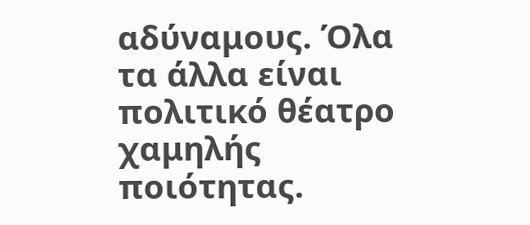αδύναμους. Όλα τα άλλα είναι πολιτικό θέατρο χαμηλής ποιότητας.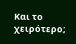Και το χειρότερο;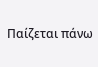Παίζεται πάνω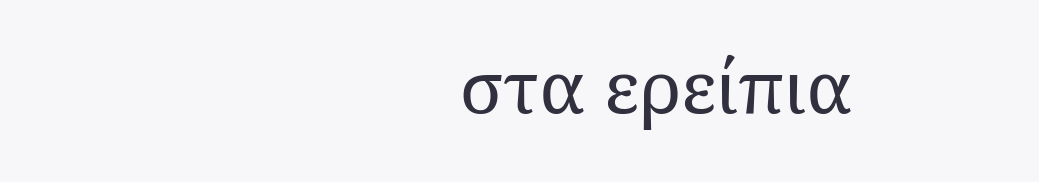στα ερείπια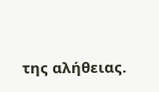της αλήθειας.